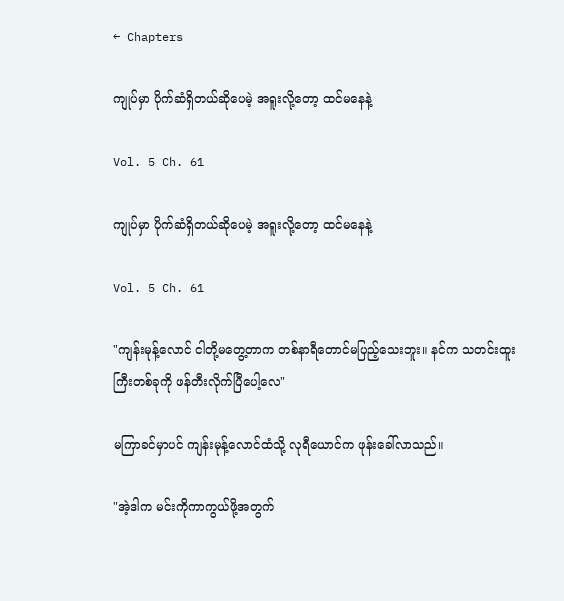← Chapters

ကျုပ်မှာ ပိုက်ဆံရှိတယ်ဆိုပေမဲ့ အရူးလို့တော့ ထင်မနေနဲ့

Vol. 5 Ch. 61

ကျုပ်မှာ ပိုက်ဆံရှိတယ်ဆိုပေမဲ့ အရူးလို့တော့ ထင်မနေနဲ့

Vol. 5 Ch. 61

"ကျန်းမုန့်လောင် ငါတို့မတွေ့တာက တစ်နာရီတောင်မပြည့်သေးဘူး။ နင်က သတင်းထူးကြီးတစ်ခုကို ဖန်တီးလိုက်ပြီပေါ့လေ"

မကြာခင်မှာပင် ကျန်းမုန့်လောင်ထံသို့ လုရီယောင်က ဖုန်းခေါ်လာသည်။

"အဲ့ဒါက မင်းကိုကာကွယ်ဖို့အတွက်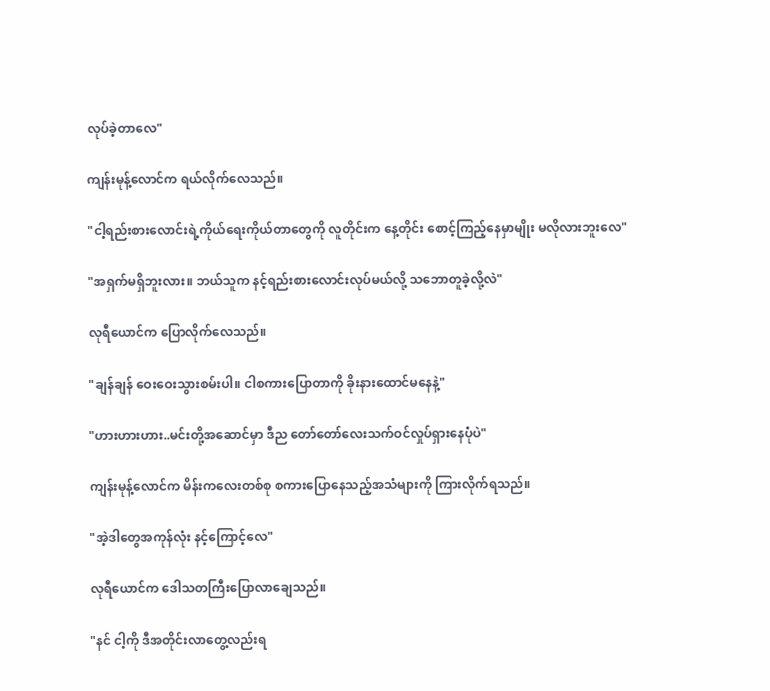လုပ်ခဲ့တာလေ"

ကျန်းမုန့်လောင်က ရယ်လိုက်လေသည်။

"ငါ့ရည်းစားလောင်းရဲ့ကိုယ်ရေးကိုယ်တာတွေကို လူတိုင်းက နေ့တိုင်း စောင့်ကြည့်နေမှာမျိုး မလိုလားဘူးလေ"

"အရှက်မရှိဘူးလား။ ဘယ်သူက နင့်ရည်းစားလောင်းလုပ်မယ်လို့ သဘောတူခဲ့လို့လဲ"

လုရီယောင်က ပြောလိုက်လေသည်။

"ချန်ချန် ဝေးဝေးသွားစမ်းပါ။ ငါစကားပြောတာကို ခိုးနားထောင်မနေနဲ့"

"ဟားဟားဟား..မင်းတို့အဆောင်မှာ ဒီည တော်တော်လေးသက်ဝင်လှုပ်ရှားနေပုံပဲ"

ကျန်းမုန့်လောင်က မိန်းကလေးတစ်စု စကားပြောနေသည့်အသံများကို ကြားလိုက်ရသည်။

"အဲ့ဒါတွေအကုန်လုံး နင့်ကြောင့်လေ"

လုရီယောင်က ဒေါသတကြီးပြောလာချေသည်။

"နင် ငါ့ကို ဒီအတိုင်းလာတွေ့လည်းရ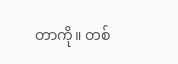တာကို။ တစ်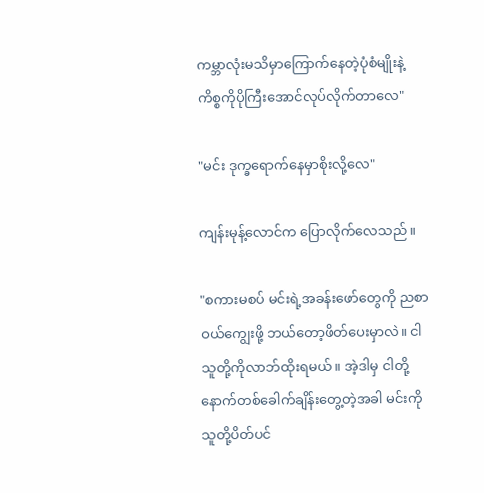ကမ္ဘာလုံးမသိမှာကြောက်နေတဲ့ပုံစံမျိုးနဲ့ ကိစ္စကိုပိုကြီးအောင်လုပ်လိုက်တာလေ"

"မင်း ဒုက္ခရောက်နေမှာစိုးလို့လေ"

ကျန်းမုန့်လောင်က ပြောလိုက်လေသည်။

"စကားမစပ် မင်းရဲ့အခန်းဖော်တွေကို ညစာဝယ်ကျွေးဖို့ ဘယ်တော့ဖိတ်ပေးမှာလဲ။ ငါ သူတို့ကိုလာဘ်ထိုးရမယ်။ အဲ့ဒါမှ ငါတို့ နောက်တစ်ခေါက်ချိန်းတွေ့တဲ့အခါ မင်းကို သူတို့ပိတ်ပင်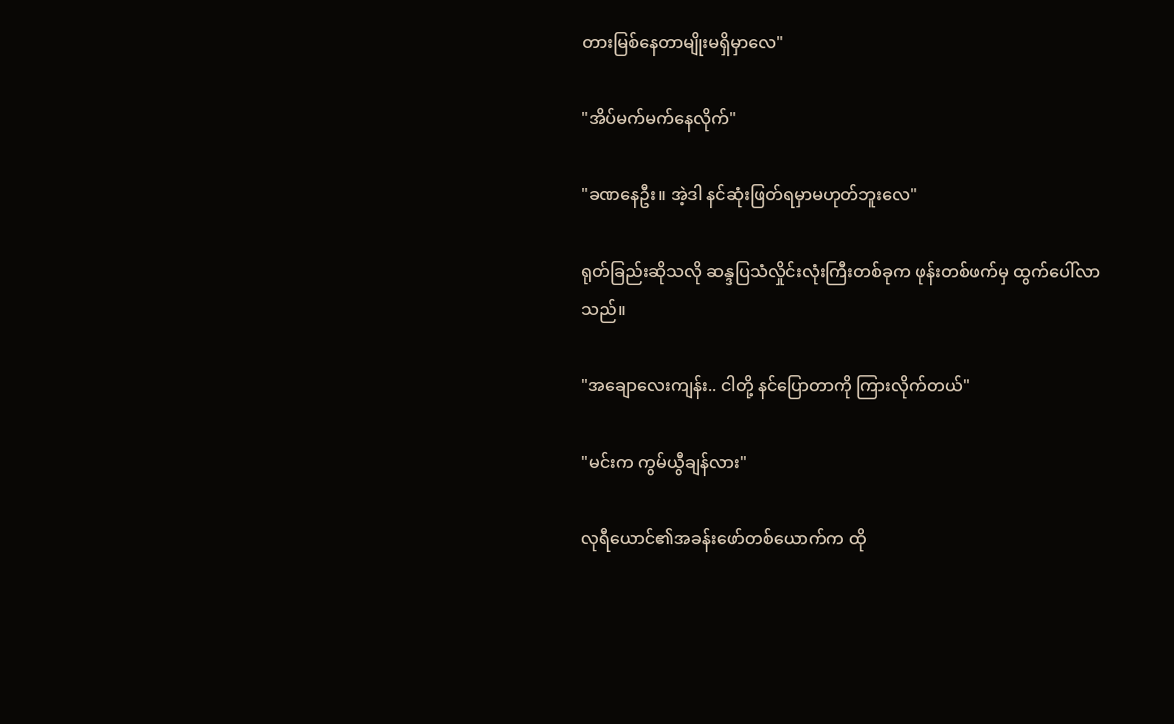တားမြစ်နေတာမျိုးမရှိမှာလေ"

"အိပ်မက်မက်နေလိုက်"

"ခဏနေဦး။ အဲ့ဒါ နင်ဆုံးဖြတ်ရမှာမဟုတ်ဘူးလေ"

ရုတ်ခြည်းဆိုသလို ဆန္ဒပြသံလှိုင်းလုံးကြီးတစ်ခုက ဖုန်းတစ်ဖက်မှ ထွက်ပေါ်လာသည်။

"အချောလေးကျန်း.. ငါတို့ နင်ပြောတာကို ကြားလိုက်တယ်"

"မင်းက ကွမ်ယွီချန်လား"

လုရီယောင်၏အခန်းဖော်တစ်ယောက်က ထို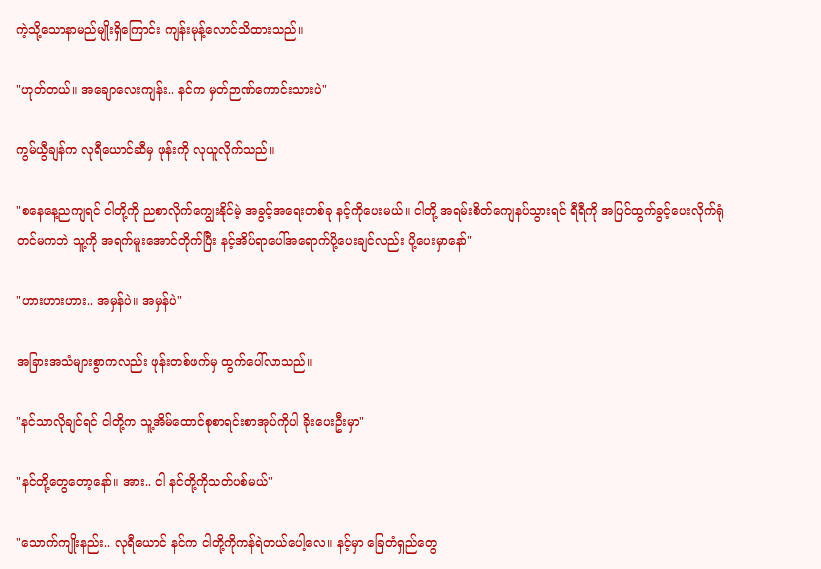ကဲ့သို့သောနာမည်မျိုးရှိကြောင်း ကျန်းမုန့်လောင်သိထားသည်။

"ဟုတ်တယ်။ အချောလေးကျန်း.. နင်က မှတ်ဉာဏ်ကောင်းသားပဲ"

ကွမ်ယွီချန်က လုရီယောင်ဆီမှ ဖုန်းကို လုယူလိုက်သည်။

"စနေနေ့ညကျရင် ငါတို့ကို ညစာလိုက်ကျွေးနိုင်မဲ့ အခွင့်အရေးတစ်ခု နင့်ကိုပေးမယ်။ ငါတို့ အရမ်းစိတ်ကျေနပ်သွားရင် ရီရီကို အပြင်ထွက်ခွင့်ပေးလိုက်ရုံတင်မကဘဲ သူ့ကို အရက်မူးအောင်တိုက်ပြီး နင့်အိပ်ရာပေါ်အရောက်ပို့ပေးချင်လည်း ပို့ပေးမှာနော်"

"ဟားဟားဟား.. အမှန်ပဲ။ အမှန်ပဲ"

အခြားအသံများစွာကလည်း ဖုန်းတစ်ဖက်မှ ထွက်ပေါ်လာသည်။

"နင်သာလိုချင်ရင် ငါတို့က သူ့အိမ်ထောင်စုစာရင်းစာအုပ်ကိုပါ ခိုးပေးဦးမှာ"

"နင်တို့တွေတော့နော်။ အား.. ငါ နင်တို့ကိုသတ်ပစ်မယ်"

"သောက်ကျိုးနည်း.. လုရီယောင် နင်က ငါတို့ကိုကန်ရဲတယ်ပေါ့လေ။ နင့်မှာ ခြေတံရှည်တွေ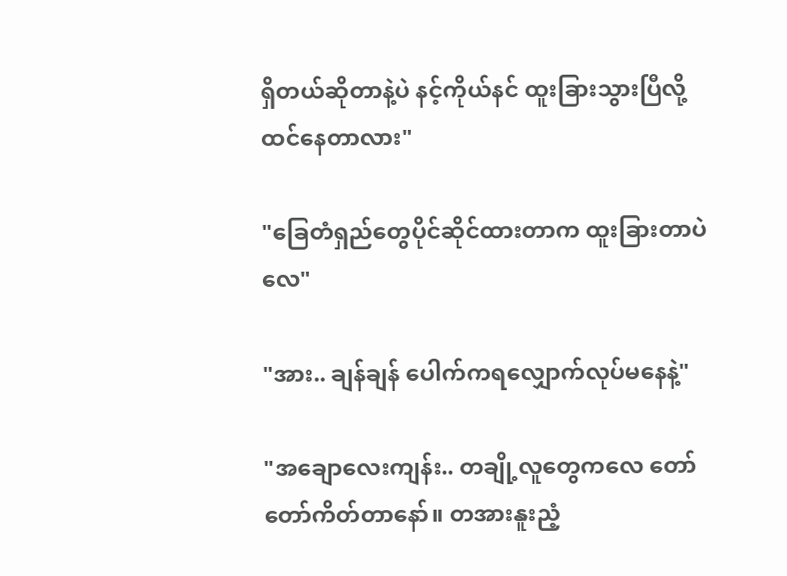ရှိတယ်ဆိုတာနဲ့ပဲ နင့်ကိုယ်နင် ထူးခြားသွားပြီလို့ ထင်နေတာလား"

"ခြေတံရှည်တွေပိုင်ဆိုင်ထားတာက ထူးခြားတာပဲလေ"

"အား.. ချန်ချန် ပေါက်ကရလျှောက်လုပ်မနေနဲ့"

"အချောလေးကျန်း.. တချို့လူတွေကလေ တော်တော်ကိတ်တာနော်။ တအားနူးညံ့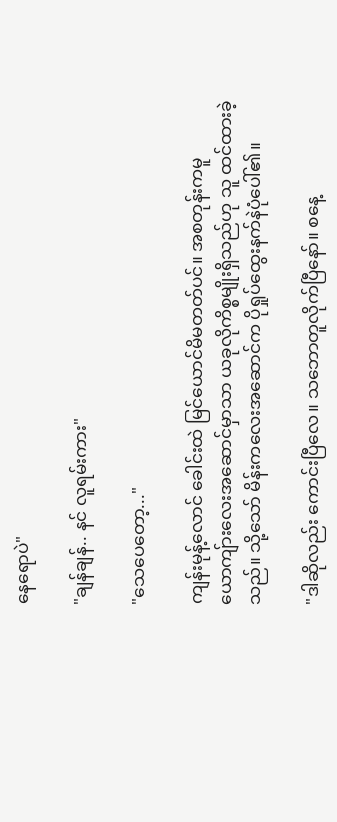နေရောပဲ"

"ချန်ချန်.. နင် လူရမ်းကား"

"သေပေတော့..."

ကျန်းမုန့်လောင် ခေါင်းထဲ မြင်ယောင်မိမတတ်ပင်။ အစတုန်းကမူ ယောကျ်ားလေးအဆောင်မှာသာ ယခုလိုကိစ္စမျိုးရှိသည်ဟု သူ ထင်ထားခဲ့သည်။ သို့သော် မိန်းကလေးအဆောင်က ပိုရှုပ်ထွေးနက်နဲပုံပေါ်၏။

"ဒါဆိုလည်း ကောင်းပြီလေ။ သဘောတူလိုက်ပြီနော်။ စနေ့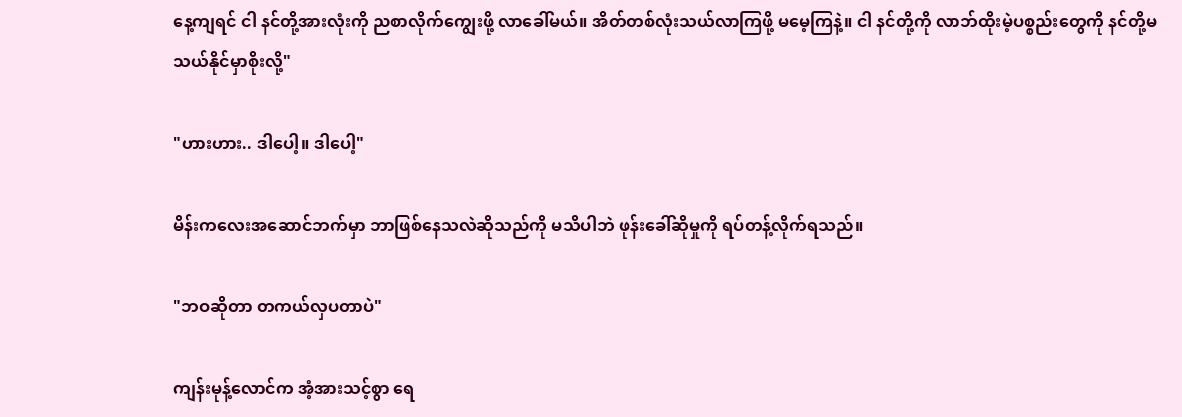နေ့ကျရင် ငါ နင်တို့အားလုံးကို ညစာလိုက်ကျွေးဖို့ လာခေါ်မယ်။ အိတ်တစ်လုံးသယ်လာကြဖို့ မမေ့ကြနဲ့။ ငါ နင်တို့ကို လာဘ်ထိုးမဲ့ပစ္စည်းတွေကို နင်တို့မသယ်နိုင်မှာစိုးလို့"

"ဟားဟား.. ဒါပေါ့။ ဒါပေါ့"

မိန်းကလေးအဆောင်ဘက်မှာ ဘာဖြစ်နေသလဲဆိုသည်ကို မသိပါဘဲ ဖုန်းခေါ်ဆိုမှုကို ရပ်တန့်လိုက်ရသည်။

"ဘဝဆိုတာ တကယ်လှပတာပဲ"

ကျန်းမုန့်လောင်က အံ့အားသင့်စွာ ရေ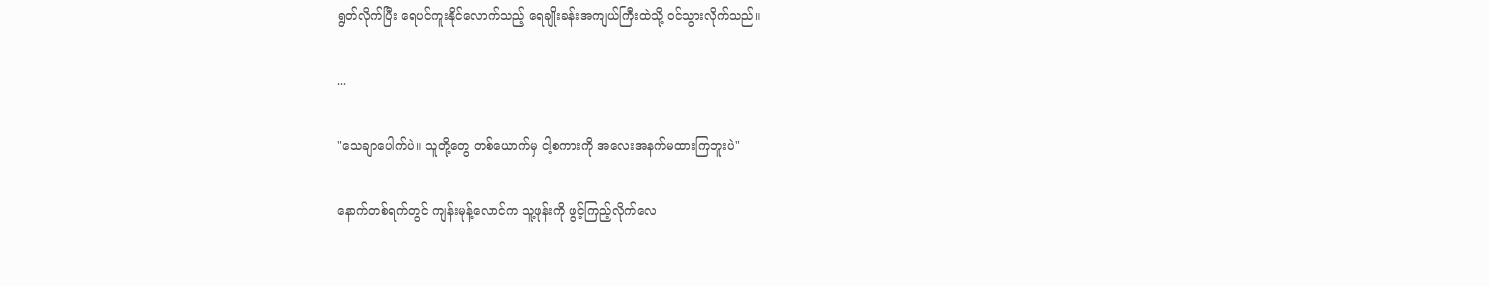ရွတ်လိုက်ပြီး ရေပင်ကူးနိုင်လောက်သည့် ရေချိုးခန်းအကျယ်ကြီးထဲသို့ ဝင်သွားလိုက်သည်။

...

"သေချာပေါက်ပဲ။ သူတို့တွေ တစ်ယောက်မှ ငါ့စကားကို အလေးအနက်မထားကြဘူးပဲ"

နောက်တစ်ရက်တွင် ကျန်းမုန့်လောင်က သူ့ဖုန်းကို ဖွင့်ကြည့်လိုက်လေ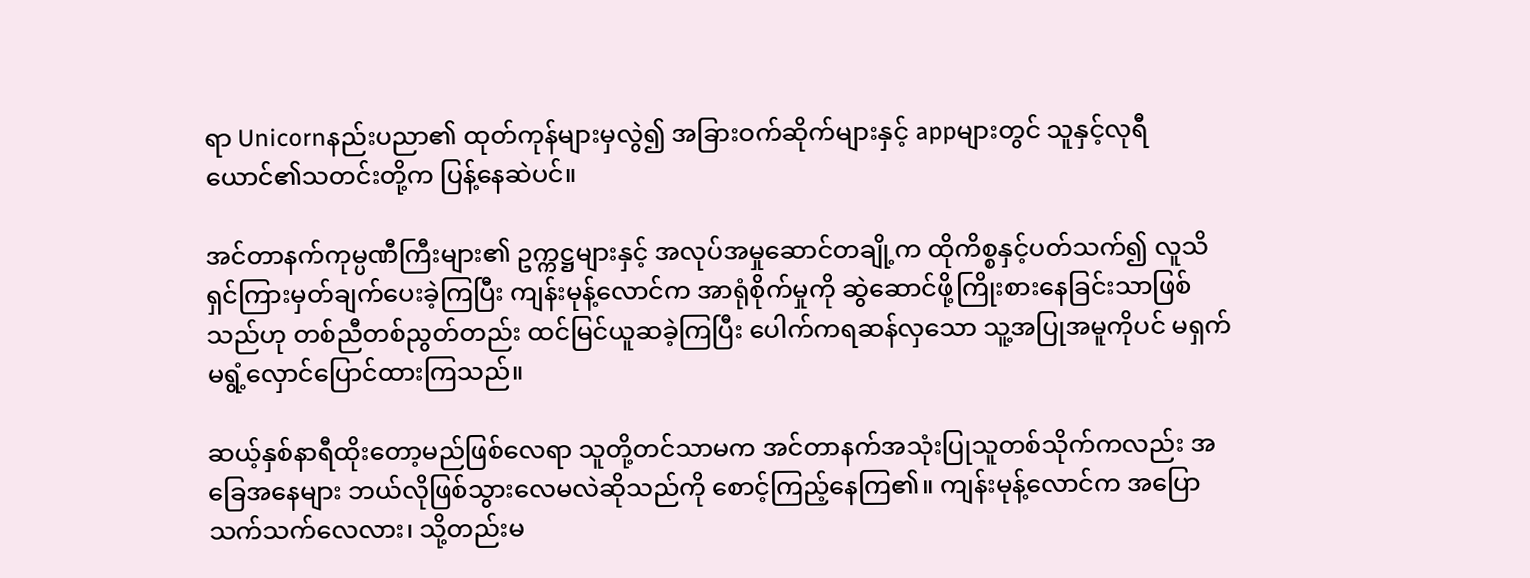ရာ Unicornနည်းပညာ၏ ထုတ်ကုန်များမှလွဲ၍ အခြားဝက်ဆိုက်များနှင့် appများတွင် သူနှင့်လုရီယောင်၏သတင်းတို့က ပြန့်နေဆဲပင်။

အင်တာနက်ကုမ္ပဏီကြီးများ၏ ဥက္ကဋ္ဌများနှင့် အလုပ်အမှုဆောင်တချို့က ထိုကိစ္စနှင့်ပတ်သက်၍ လူသိရှင်ကြားမှတ်ချက်ပေးခဲ့ကြပြီး ကျန်းမုန့်လောင်က အာရုံစိုက်မှုကို ဆွဲဆောင်ဖို့ကြိုးစားနေခြင်းသာဖြစ်သည်ဟု တစ်ညီတစ်ညွတ်တည်း ထင်မြင်ယူဆခဲ့ကြပြီး ပေါက်ကရဆန်လှသော သူ့အပြုအမူကိုပင် မရှက်မရွံ့လှောင်ပြောင်ထားကြသည်။

ဆယ့်နှစ်နာရီထိုးတော့မည်ဖြစ်လေရာ သူတို့တင်သာမက အင်တာနက်အသုံးပြုသူတစ်သိုက်ကလည်း အခြေအနေများ ဘယ်လိုဖြစ်သွားလေမလဲဆိုသည်ကို စောင့်ကြည့်နေကြ၏။ ကျန်းမုန့်လောင်က အပြောသက်သက်လေလား၊ သို့တည်းမ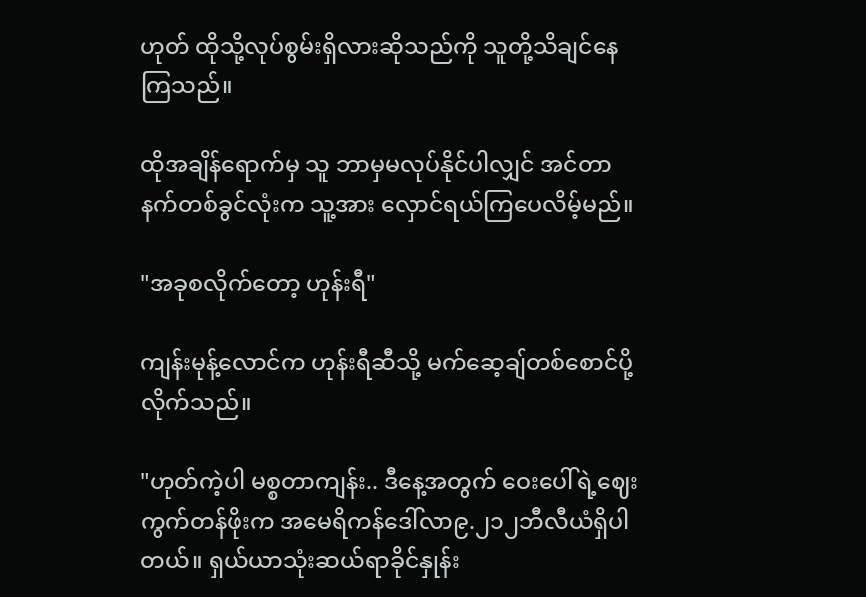ဟုတ် ထိုသို့လုပ်စွမ်းရှိလားဆိုသည်ကို သူတို့သိချင်နေကြသည်။

ထိုအချိန်ရောက်မှ သူ ဘာမှမလုပ်နိုင်ပါလျှင် အင်တာနက်တစ်ခွင်လုံးက သူ့အား လှောင်ရယ်ကြပေလိမ့်မည်။

"အခုစလိုက်တော့ ဟုန်းရီ"

ကျန်းမုန့်လောင်က ဟုန်းရီဆီသို့ မက်ဆေ့ချ်တစ်စောင်ပို့လိုက်သည်။

"ဟုတ်ကဲ့ပါ မစ္စတာကျန်း.. ဒီနေ့အတွက် ဝေးပေါ်ရဲ့ဈေးကွက်တန်ဖိုးက အမေရိကန်ဒေါ်လာ၉.၂၁၂ဘီလီယံရှိပါတယ်။ ရှယ်ယာသုံးဆယ်ရာခိုင်နှုန်း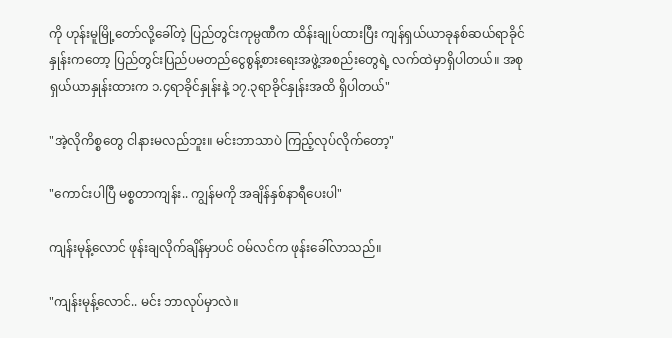ကို ဟုန်းမူမြို့တော်လို့ခေါ်တဲ့ ပြည်တွင်းကုမ္ပဏီက ထိန်းချုပ်ထားပြီး ကျန်ရှယ်ယာခုနစ်ဆယ်ရာခိုင်နှုန်းကတော့ ပြည်တွင်းပြည်ပမတည်ငွေစွန့်စားရေးအဖွဲ့အစည်းတွေရဲ့ လက်ထဲမှာရှိပါတယ်။ အစုရှယ်ယာနှုန်းထားက ၁.၄ရာခိုင်နှုန်းနဲ့ ၁၇.၃ရာခိုင်နှုန်းအထိ ရှိပါတယ်"

"အဲ့လိုကိစ္စတွေ ငါနားမလည်ဘူး။ မင်းဘာသာပဲ ကြည့်လုပ်လိုက်တော့"

"ကောင်းပါပြီ မစ္စတာကျန်း.. ကျွန်မကို အချိန်နှစ်နာရီပေးပါ"

ကျန်းမုန့်လောင် ဖုန်းချလိုက်ချိန်မှာပင် ဝမ်လင်က ဖုန်းခေါ်လာသည်။

"ကျန်းမုန့်လောင်.. မင်း ဘာလုပ်မှာလဲ။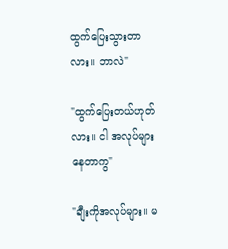ထွက်ပြေးသွားတာလား။ ဘာလဲ"

"ထွက်ပြေးတယ်ဟုတ်လား။ ငါ အလုပ်များနေတာကွ"

"ချီးကိုအလုပ်များ။ မ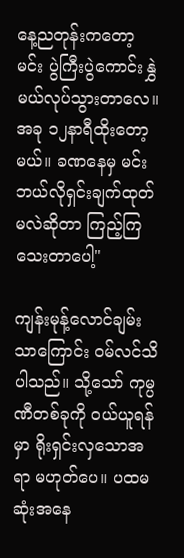နေ့ညတုန်းကတော့ မင်း ပွဲကြီးပွဲကောင်းနွှဲမယ်လုပ်သွားတာလေ။ အခု ၁၂နာရီထိုးတော့မယ်။ ခဏနေမှ မင်း ဘယ်လိုရှင်းချက်ထုတ်မလဲဆိုတာ ကြည့်ကြသေးတာပေါ့"

ကျန်းမုန့်လောင်ချမ်းသာကြောင်း ဝမ်လင်သိပါသည်။ သို့သော် ကုမ္ပဏီတစ်ခုကို ဝယ်ယူရန်မှာ ရိုးရှင်းလှသောအရာ မဟုတ်ပေ။ ပထမဆုံးအနေ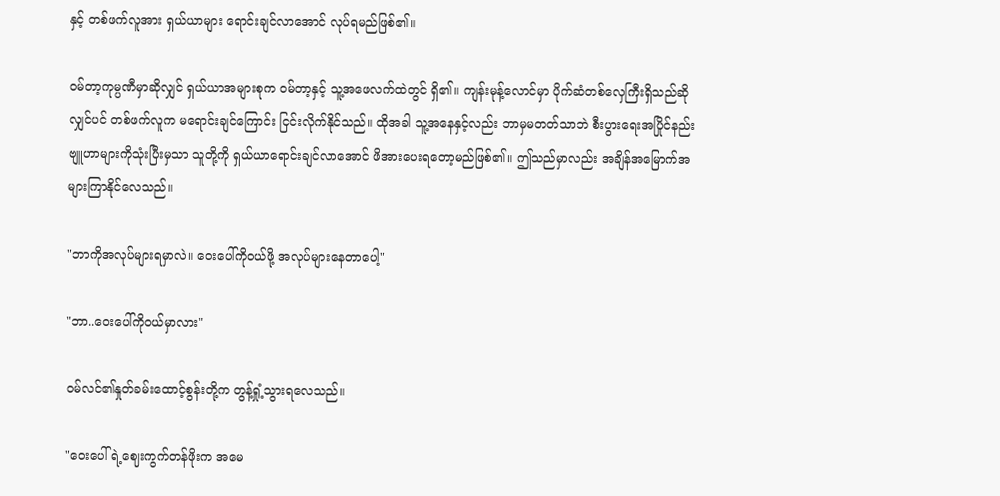နှင့် တစ်ဖက်လူအား ရှယ်ယာများ ရောင်းချင်လာအောင် လုပ်ရမည်ဖြစ်၏။

ဝမ်တာ့ကုမ္ပဏီမှာဆိုလျှင် ရှယ်ယာအများစုက ဝမ်တာ့နှင့် သူ့အဖေလက်ထဲတွင် ရှိ၏။ ကျန်းမုန့်လောင်မှာ ပိုက်ဆံတစ်လှေကြီးရှိသည်ဆိုလျှင်ပင် တစ်ဖက်လူက မရောင်းချင်ကြောင်း ငြင်းလိုက်နိုင်သည်။ ထိုအခါ သူ့အနေနှင့်လည်း ဘာမှမတတ်သာဘဲ စီးပွားရေးအပြိုင်နည်းဗျူဟာများကိုသုံးပြီးမှသာ သူတို့ကို ရှယ်ယာရောင်းချင်လာအောင် ဖိအားပေးရတော့မည်ဖြစ်၏။ ဤသည်မှာလည်း အချိန်အမြောက်အများကြာနိုင်လေသည်။

"ဘာကိုအလုပ်များရမှာလဲ။ ဝေးပေါ်ကိုဝယ်ဖို့ အလုပ်များနေတာပေါ့"

"ဘာ..ဝေးပေါ်ကိုဝယ်မှာလား"

ဝမ်လင်၏နှုတ်ခမ်းထောင့်စွန်းတို့က တွန့်ရှုံ့သွားရလေသည်။

"ဝေးပေါ်ရဲ့ဈေးကွက်တန်ဖိုးက အမေ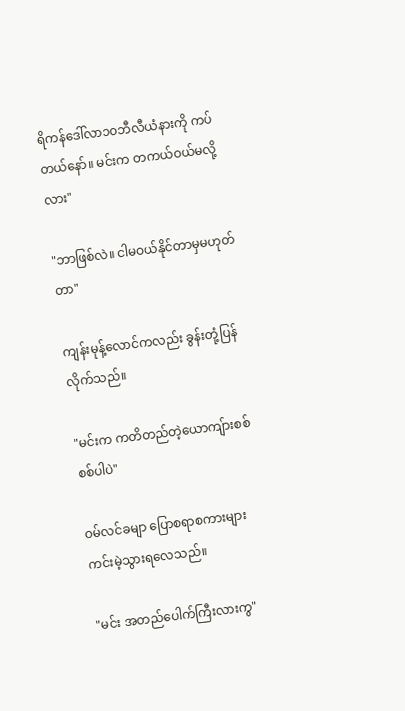ရိကန်ဒေါ်လာ၁၀ဘီလီယံနားကို ကပ်တယ်နော်။ မင်းက တကယ်ဝယ်မလို့လား"

"ဘာဖြစ်လဲ။ ငါမဝယ်နိုင်တာမှမဟုတ်တာ"

ကျန်းမုန့်လောင်ကလည်း ခွန်းတုံ့ပြန်လိုက်သည်။

"မင်းက ကတိတည်တဲ့ယောကျ်ားစစ်စစ်ပါပဲ"

ဝမ်လင်ခမျာ ပြောစရာစကားများ ကင်းမဲ့သွားရလေသည်။

"မင်း အတည်ပေါက်ကြီးလားကွ"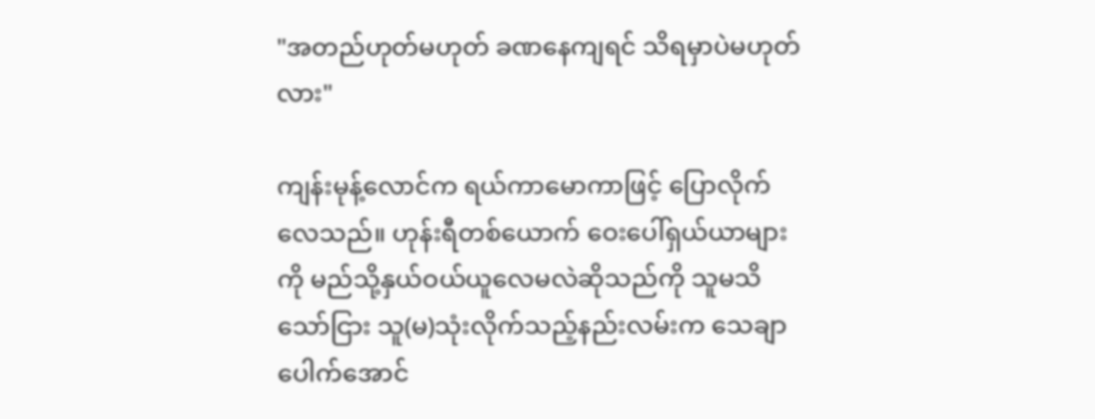"အတည်ဟုတ်မဟုတ် ခဏနေကျရင် သိရမှာပဲမဟုတ်လား"

ကျန်းမုန့်လောင်က ရယ်ကာမောကာဖြင့် ပြောလိုက်လေသည်။ ဟုန်းရီတစ်ယောက် ဝေးပေါ်ရှယ်ယာများကို မည်သို့နှယ်ဝယ်ယူလေမလဲဆိုသည်ကို သူမသိသော်ငြား သူ(မ)သုံးလိုက်သည့်နည်းလမ်းက သေချာပေါက်အောင်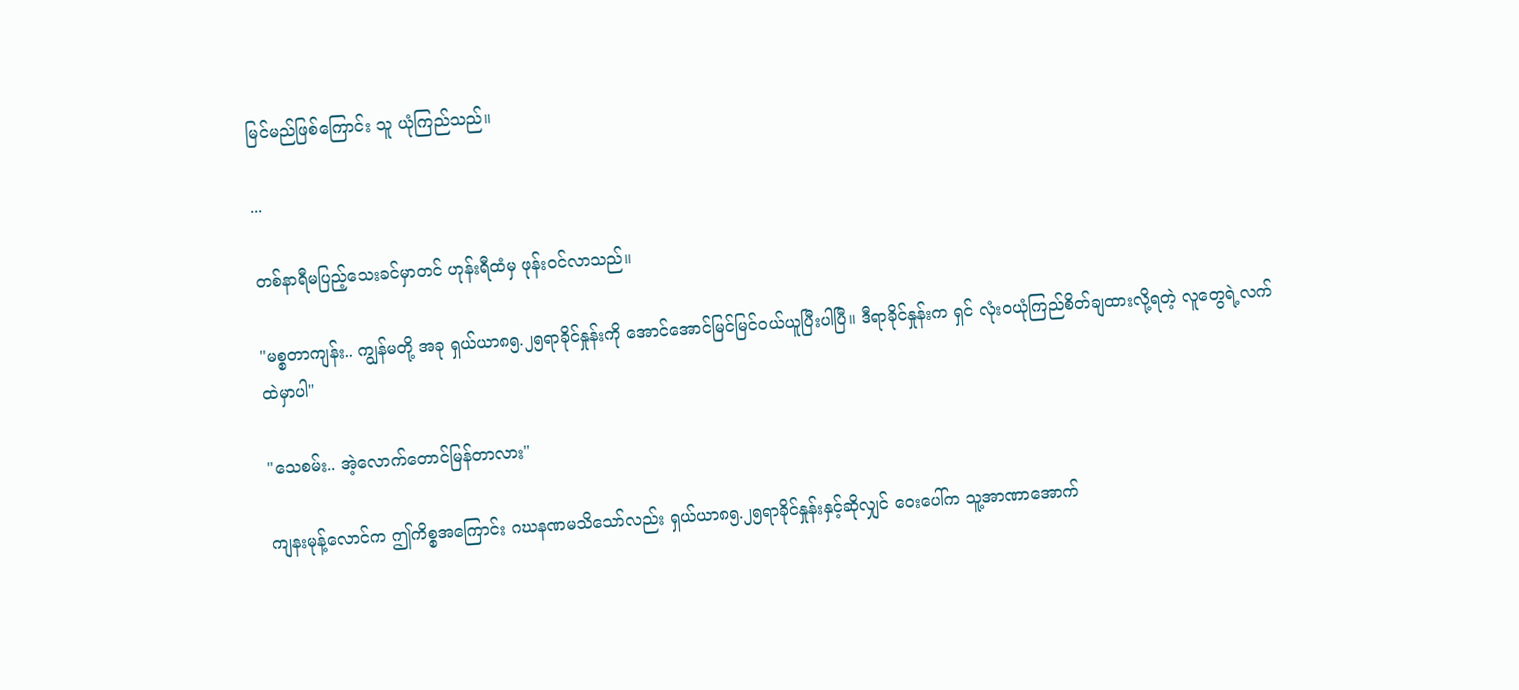မြင်မည်ဖြစ်ကြောင်း သူ ယုံကြည်သည်။

...

တစ်နာရီမပြည့်သေးခင်မှာတင် ဟုန်းရီထံမှ ဖုန်းဝင်လာသည်။

"မစ္စတာကျန်း.. ကျွန်မတို့ အခု ရှယ်ယာ၈၅.၂၅ရာခိုင်နှုန်းကို အောင်အောင်မြင်မြင်ဝယ်ယူပြီးပါပြီ။ ဒီရာခိုင်နှုန်းက ရှင် လုံးဝယုံကြည်စိတ်ချထားလို့ရတဲ့ လူတွေရဲ့လက်ထဲမှာပါ"

"သေစမ်း.. အဲ့လောက်တောင်မြန်တာလား"

ကျနးမုန့်လောင်က ဤကိစ္စအကြောင်း ဂဃနဏမသိသော်လည်း ရှယ်ယာ၈၅.၂၅ရာခိုင်နှုန်းနှင့်ဆိုလျှင် ဝေးပေါ်က သူ့အာဏာအောက်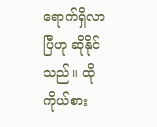ရောက်ရှိလာပြီဟု ဆိုနိုင်သည်။ ထိုကိုယ်စား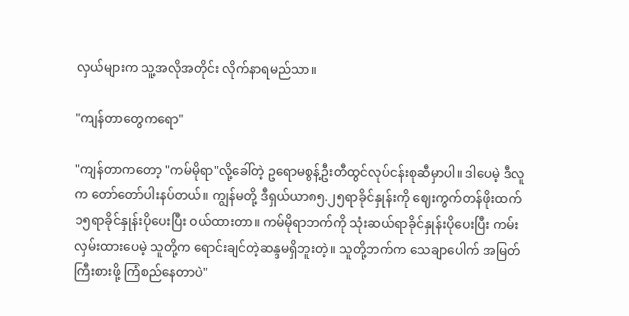လှယ်များက သူ့အလိုအတိုင်း လိုက်နာရမည်သာ။

"ကျန်တာတွေကရော"

"ကျန်တာကတော့ "ကမ်မိုရာ"လို့ခေါ်တဲ့ ဥရောမစွန့်ဦးတီထွင်လုပ်ငန်းစုဆီမှာပါ။ ဒါပေမဲ့ ဒီလူက တော်တော်ပါးနပ်တယ်။ ကျွန်မတို့ ဒီရှယ်ယာ၈၅.၂၅ရာခိုင်နှုန်းကို ဈေးကွက်တန်ဖိုးထက် ၁၅ရာခိုင်နှုန်းပိုပေးပြီး ဝယ်ထားတာ။ ကမ်မိုရာဘက်ကို သုံးဆယ်ရာခိုင်နှုန်းပိုပေးပြီး ကမ်းလှမ်းထားပေမဲ့ သူတို့က ရောင်းချင်တဲ့ဆန္ဒမရှိဘူးတဲ့။ သူတို့ဘက်က သေချာပေါက် အမြတ်ကြီးစားဖို့ ကြံစည်နေတာပဲ"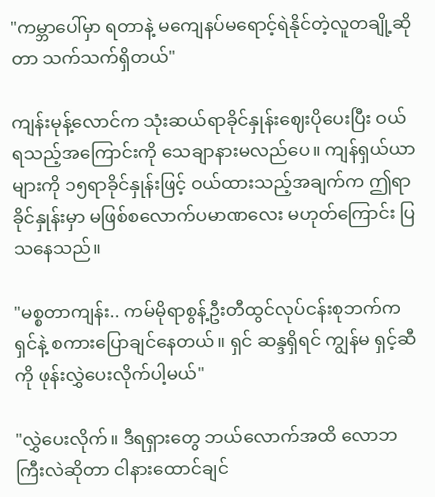"ကမ္ဘာပေါ်မှာ ရတာနဲ့ မကျေနပ်မရောင့်ရဲနိုင်တဲ့လူတချို့ဆိုတာ သက်သက်ရှိတယ်"

ကျန်းမုန့်လောင်က သုံးဆယ်ရာခိုင်နှုန်းဈေးပိုပေးပြီး ဝယ်ရသည့်အကြောင်းကို သေချာနားမလည်ပေ။ ကျန်ရှယ်ယာများကို ၁၅ရာခိုင်နှုန်းဖြင့် ဝယ်ထားသည့်အချက်က ဤရာခိုင်နှုန်းမှာ မဖြစ်စလောက်ပမာဏလေး မဟုတ်ကြောင်း ပြသနေသည်။

"မစ္စတာကျန်း.. ကမ်မိုရာစွန့်ဦးတီထွင်လုပ်ငန်းစုဘက်က ရှင်နဲ့ စကားပြောချင်နေတယ်။ ရှင် ဆန္ဒရှိရင် ကျွန်မ ရှင့်ဆီကို ဖုန်းလွှဲပေးလိုက်ပါ့မယ်"

"လွှဲပေးလိုက်။ ဒီရရှားတွေ ဘယ်လောက်အထိ လောဘကြီးလဲဆိုတာ ငါနားထောင်ချင်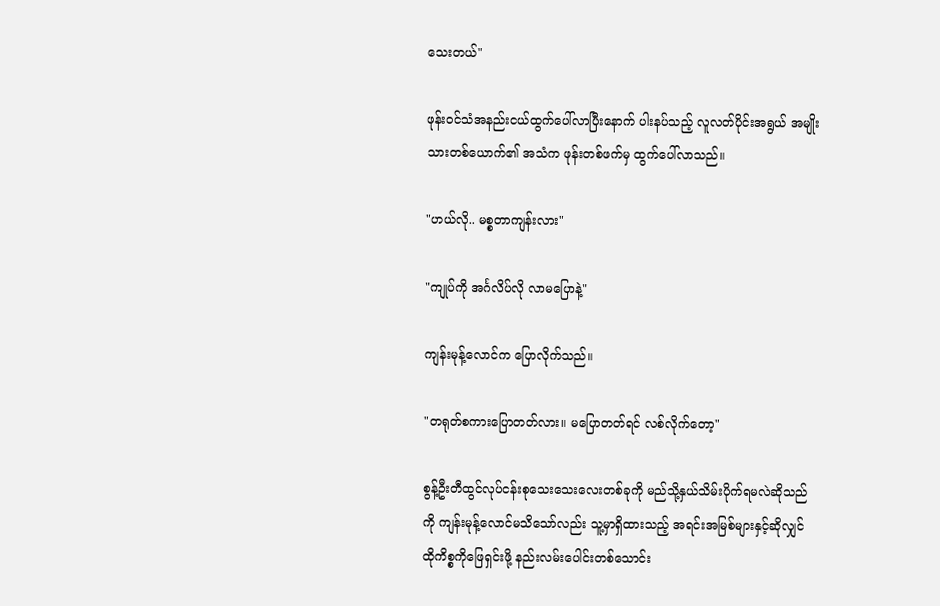သေးတယ်"

ဖုန်းဝင်သံအနည်းငယ်ထွက်ပေါ်လာပြီးနောက် ပါးနပ်သည့် လူလတ်ပိုင်းအရွယ် အမျိုးသားတစ်ယောက်၏ အသံက ဖုန်းတစ်ဖက်မှ ထွက်ပေါ်လာသည်။

"ဟယ်လို.. မစ္စတာကျန်းလား"

"ကျုပ်ကို အင်္ဂလိပ်လို လာမပြောနဲ့"

ကျန်းမုန့်လောင်က ပြောလိုက်သည်။

"တရုတ်စကားပြောတတ်လား။ မပြောတတ်ရင် လစ်လိုက်တော့"

စွန့်ဦးတီထွင်လုပ်ငန်းစုသေးသေးလေးတစ်ခုကို မည်သို့နှယ်သိမ်းပိုက်ရမလဲဆိုသည်ကို ကျန်းမုန့်လောင်မသိသော်လည်း သူ့မှာရှိထားသည့် အရင်းအမြစ်များနှင့်ဆိုလျှင် ထိုကိစ္စကိုဖြေရှင်းဖို့ နည်းလမ်းပေါင်းတစ်သောင်း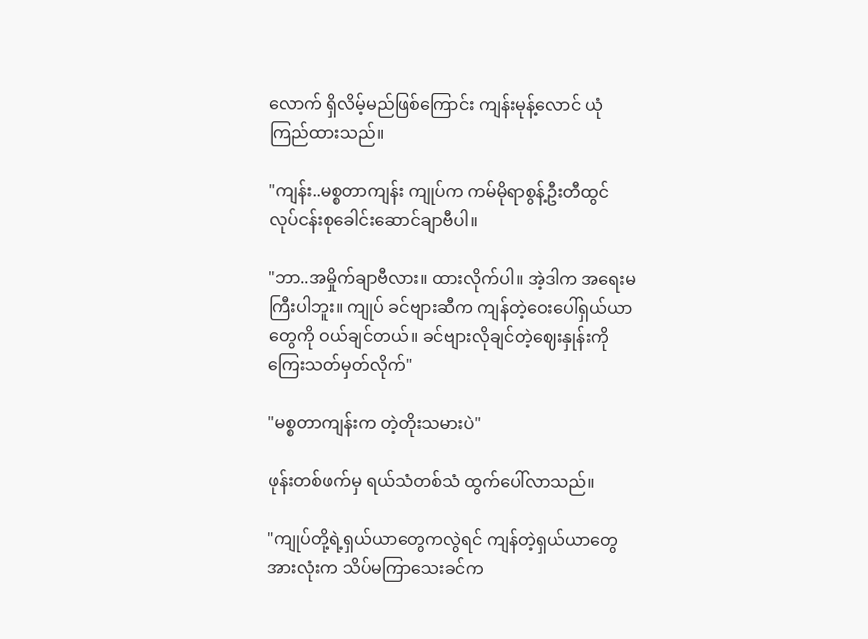လောက် ရှိလိမ့်မည်ဖြစ်ကြောင်း ကျန်းမုန့်လောင် ယုံကြည်ထားသည်။

"ကျန်း..မစ္စတာကျန်း ကျုပ်က ကမ်မိုရာစွန့်ဦးတီထွင်လုပ်ငန်းစုခေါင်းဆောင်ချာဗီပါ။

"ဘာ..အမှိုက်ချာဗီလား။ ထားလိုက်ပါ။ အဲ့ဒါက အရေးမကြီးပါဘူး။ ကျုပ် ခင်ဗျားဆီက ကျန်တဲ့ဝေးပေါ်ရှယ်ယာတွေကို ဝယ်ချင်တယ်။ ခင်ဗျားလိုချင်တဲ့ဈေးနှုန်းကို ကြေးသတ်မှတ်လိုက်"

"မစ္စတာကျန်းက တဲ့တိုးသမားပဲ"

ဖုန်းတစ်ဖက်မှ ရယ်သံတစ်သံ ထွက်ပေါ်လာသည်။

"ကျုပ်တို့ရဲ့ရှယ်ယာတွေကလွဲရင် ကျန်တဲ့ရှယ်ယာတွေအားလုံးက သိပ်မကြာသေးခင်က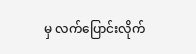မှ လက်ပြောင်းလိုက်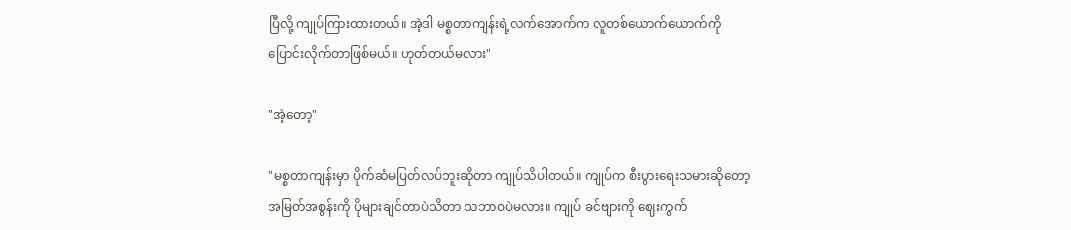ပြီလို့ ကျုပ်ကြားထားတယ်။ အဲ့ဒါ မစ္စတာကျန်းရဲ့လက်အောက်က လူတစ်ယောက်ယောက်ကို ပြောင်းလိုက်တာဖြစ်မယ်။ ဟုတ်တယ်မလား"

"အဲ့တော့"

"မစ္စတာကျန်းမှာ ပိုက်ဆံမပြတ်လပ်ဘူးဆိုတာ ကျုပ်သိပါတယ်။ ကျုပ်က စီးပွားရေးသမားဆိုတော့ အမြတ်အစွန်းကို ပိုများချင်တာပဲသိတာ သဘာဝပဲမလား။ ကျုပ် ခင်ဗျားကို ဈေးကွက်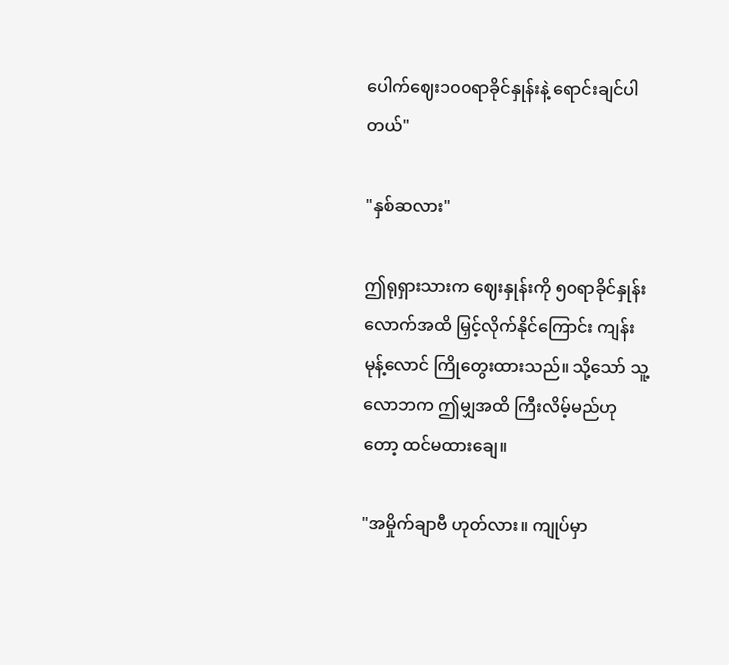ပေါက်ဈေး၁၀၀ရာခိုင်နှုန်းနဲ့ ရောင်းချင်ပါတယ်"

"နှစ်ဆလား"

ဤရုရှားသားက ဈေးနှုန်းကို ၅၀ရာခိုင်နှုန်းလောက်အထိ မြှင့်လိုက်နိုင်ကြောင်း ကျန်းမုန့်လောင် ကြိုတွေးထားသည်။ သို့သော် သူ့လောဘက ဤမျှအထိ ကြီးလိမ့်မည်ဟုတော့ ထင်မထားချေ။

"အမှိုက်ချာဗီ ဟုတ်လား။ ကျုပ်မှာ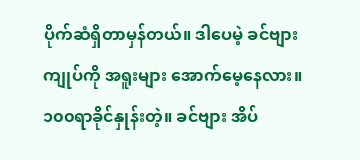ပိုက်ဆံရှိတာမှန်တယ်။ ဒါပေမဲ့ ခင်ဗျား ကျုပ်ကို အရူးများ အောက်မေ့နေလား။ ၁၀၀ရာခိုင်နှုန်းတဲ့။ ခင်ဗျား အိပ်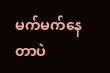မက်မက်နေတာပဲ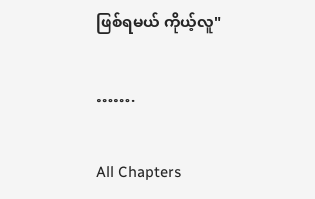ဖြစ်ရမယ် ကိုယ့်လူ"

…….

All Chapters